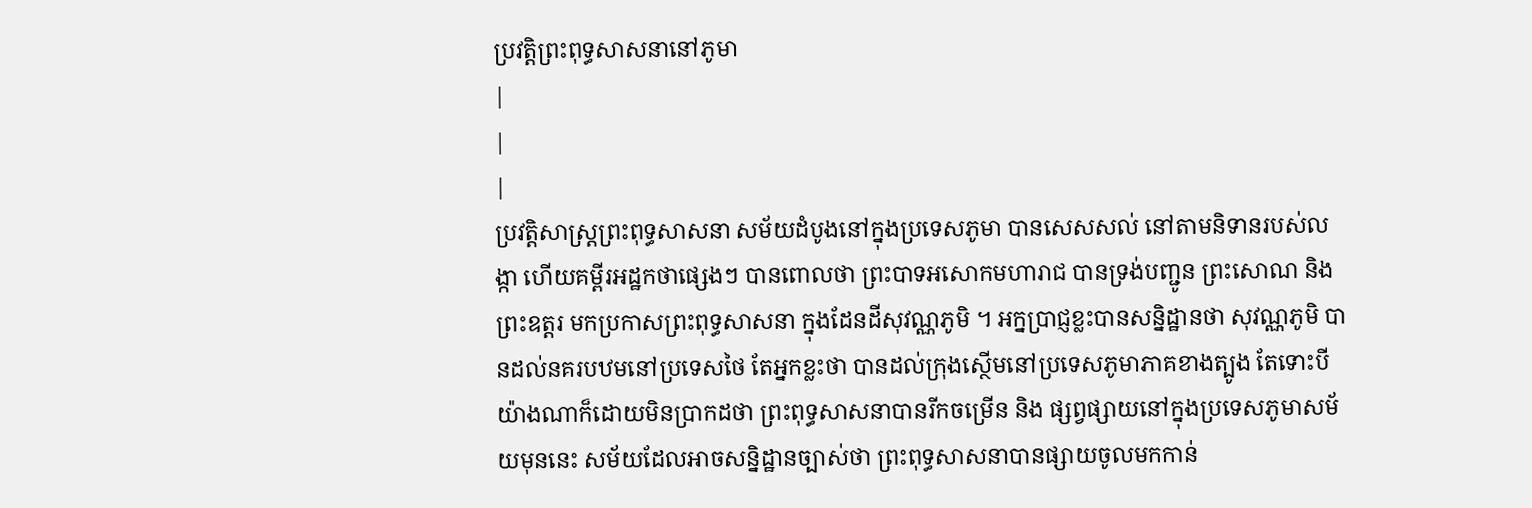ប្រវត្តិព្រះពុទ្ធសាសនានៅភូមា
|
|
|
ប្រវត្តិសាស្ត្រព្រះពុទ្ធសាសនា សម័យដំបូងនៅក្នុងប្រទេសភូមា បានសេសសល់ នៅតាមនិទានរបស់លង្កា ហើយគម្ពីរអដ្ឋកថាផ្សេងៗ បានពោលថា ព្រះបាទអសោកមហារាជ បានទ្រង់បញ្ជូន ព្រះសោណ និង ព្រះឧត្តរ មកប្រកាសព្រះពុទ្ធសាសនា ក្នុងដែនដីសុវណ្ណភូមិ ។ អក្នប្រាជ្ញខ្លះបានសន្និដ្ឋានថា សុវណ្ណភូមិ បានដល់នគរបឋមនៅប្រទេសថៃ តែអ្នកខ្លះថា បានដល់ក្រុងស្ថើមនៅប្រទេសភូមាភាគខាងត្បូង តែទោះបីយ៉ាងណាក៏ដោយមិនប្រាកដថា ព្រះពុទ្ធសាសនាបានរីកចម្រើន និង ផ្សព្វផ្សាយនៅក្នុងប្រទេសភូមាសម័យមុននេះ សម័យដែលអាចសន្និដ្ឋានច្បាស់ថា ព្រះពុទ្ធសាសនាបានផ្សាយចូលមកកាន់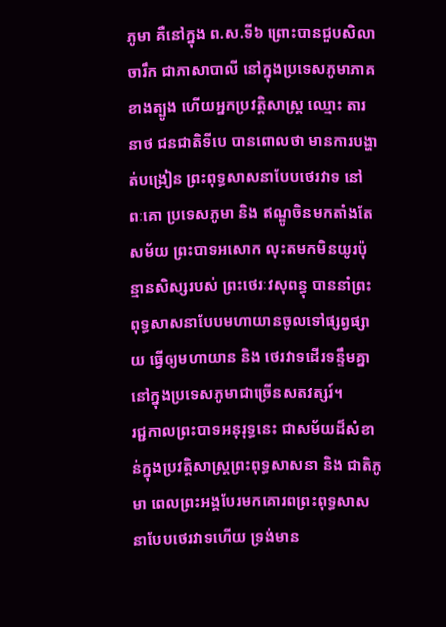ភូមា គឺនៅក្នុង ព.ស.ទី៦ ព្រោះបានជួបសិលាចារឹក ជាភាសាបាលី នៅក្នុងប្រទេសភូមាភាគខាងត្បូង ហើយអ្នកប្រវត្តិសាស្រ្ត ឈ្មោះ តារនាថ ជនជាតិទីបេ បានពោលថា មានការបង្ហាត់បង្រៀន ព្រះពុទ្ធសាសនាបែបថេរវាទ នៅ ពៈគោ ប្រទេសភូមា និង ឥណ្ឌូចិនមកតាំងតែសម័យ ព្រះបាទអសោក លុះតមកមិនយូរប៉ុន្មានសិស្សរបស់ ព្រះថេរៈវសុពន្ធុ បាននាំព្រះពុទ្ធសាសនាបែបមហាយានចូលទៅផ្សព្វផ្សាយ ធ្វើឲ្យមហាយាន និង ថេរវាទដើរទន្ទឹមគ្នា នៅក្នុងប្រទេសភូមាជាច្រើនសតវត្សរ៍។
រជ្ជកាលព្រះបាទអនុរុទ្ធនេះ ជាសម័យដ៏សំខាន់ក្នុងប្រវត្តិសាស្ត្រព្រះពុទ្ធសាសនា និង ជាតិភូមា ពេលព្រះអង្គបែរមកគោរពព្រះពុទ្ធសាសនាបែបថេរវាទហើយ ទ្រង់មាន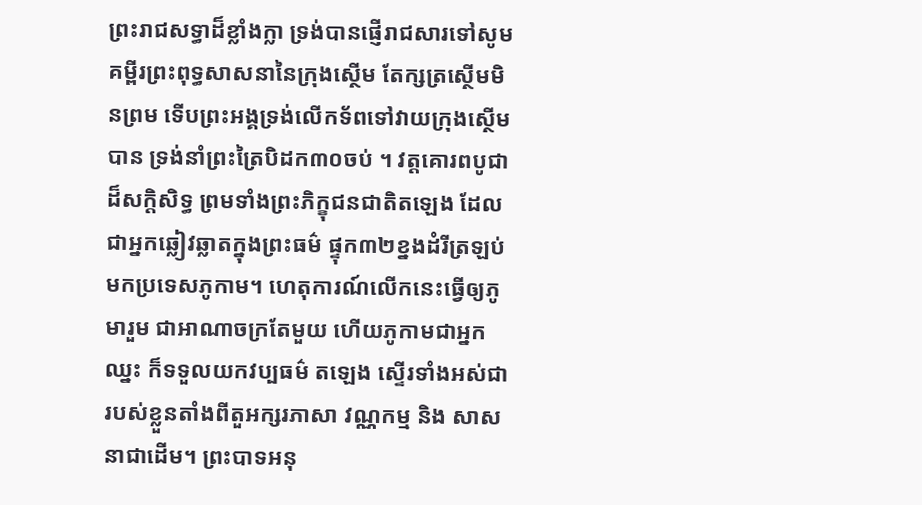ព្រះរាជសទ្ធាដ៏ខ្លាំងក្លា ទ្រង់បានផ្ញើរាជសារទៅសូមគម្ពីរព្រះពុទ្ធសាសនានៃក្រុងស្ថើម តែក្សត្រស្ថើមមិនព្រម ទើបព្រះអង្គទ្រង់លើកទ័ពទៅវាយក្រុងស្ថើមបាន ទ្រង់នាំព្រះត្រៃបិដក៣០ចប់ ។ វត្តគោរពបូជាដ៏សក្តិសិទ្ធ ព្រមទាំងព្រះភិក្ខុជនជាតិតឡេង ដែលជាអ្នកឆ្លៀវឆ្លាតក្នុងព្រះធម៌ ផ្ទុក៣២ខ្នងដំរីត្រឡប់មកប្រទេសភូកាម។ ហេតុការណ៍លើកនេះធ្វើឲ្យភូមារួម ជាអាណាចក្រតែមួយ ហើយភូកាមជាអ្នកឈ្នះ ក៏ទទួលយកវប្បធម៌ តឡេង ស្ទើរទាំងអស់ជារបស់ខ្លួនតាំងពីតួអក្សរភាសា វណ្ណកម្ម និង សាសនាជាដើម។ ព្រះបាទអនុ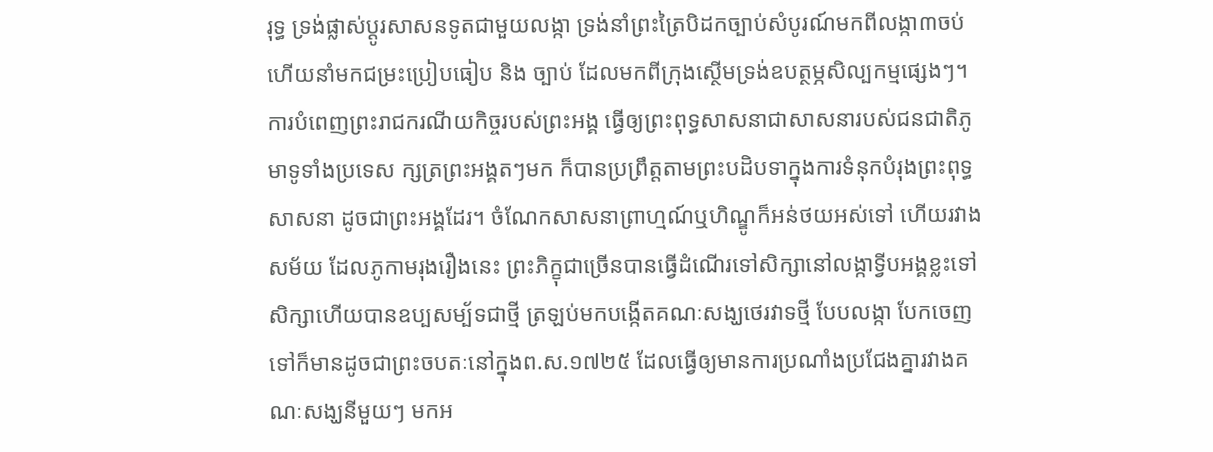រុទ្ធ ទ្រង់ផ្លាស់ប្តូរសាសនទូតជាមួយលង្កា ទ្រង់នាំព្រះត្រៃបិដកច្បាប់សំបូរណ៍មកពីលង្កា៣ចប់ ហើយនាំមកជម្រះប្រៀបធៀប និង ច្បាប់ ដែលមកពីក្រុងស្ថើមទ្រង់ឧបត្ថម្ភសិល្បកម្មផ្សេងៗ។ ការបំពេញព្រះរាជករណីយកិច្ចរបស់ព្រះអង្គ ធ្វើឲ្យព្រះពុទ្ធសាសនាជាសាសនារបស់ជនជាតិភូមាទូទាំងប្រទេស ក្សត្រព្រះអង្គតៗមក ក៏បានប្រព្រឹត្តតាមព្រះបដិបទាក្នុងការទំនុកបំរុងព្រះពុទ្ធសាសនា ដូចជាព្រះអង្គដែរ។ ចំណែកសាសនាព្រាហ្មណ៍ឬហិណ្ឌូក៏អន់ថយអស់ទៅ ហើយរវាងសម័យ ដែលភូកាមរុងរឿងនេះ ព្រះភិក្ខុជាច្រើនបានធ្វើដំណើរទៅសិក្សានៅលង្កាទ្វីបអង្គខ្លះទៅសិក្សាហើយបានឧប្បសម្ប័ទជាថ្មី ត្រឡប់មកបង្កើតគណៈសង្ឃថេរវាទថ្មី បែបលង្កា បែកចេញទៅក៏មានដូចជាព្រះចបតៈនៅក្នុងព.ស.១៧២៥ ដែលធ្វើឲ្យមានការប្រណាំងប្រជែងគ្នារវាងគណៈសង្ឃនីមួយៗ មកអ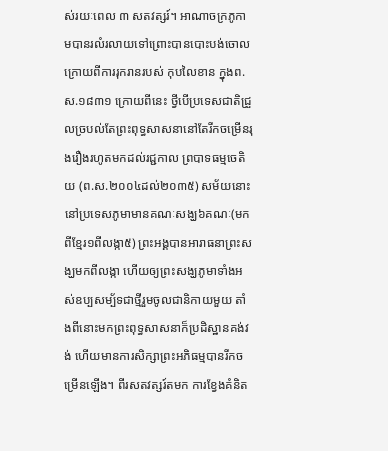ស់រយៈពេល ៣ សតវត្សរ៍។ អាណាចក្រភូកាមបានរលំរលាយទៅព្រោះបានបោះបង់ចោល ក្រោយពីការរុករានរបស់ កុបលៃខាន ក្នុងព.ស.១៨៣១ ក្រោយពីនេះ ថ្វីបើប្រទេសជាតិជ្រួលច្របល់តែព្រះពុទ្ធសាសនានៅតែរីកចម្រើនរុងរឿងរហូតមកដល់រជ្ជកាល ព្របាទធម្មចេតិយ (ព.ស.២០០៤ដល់២០៣៥) សម័យនោះនៅប្រទេសភូមាមានគណៈសង្ឃ៦គណៈ(មកពីខ្មែរ១ពីលង្កា៥) ព្រះអង្គបានអារាធនាព្រះសង្ឃមកពីលង្កា ហើយឲ្យព្រះសង្ឃភូមាទាំងអស់ឧប្បសម្ប័ទជាថ្មីរួមចូលជានិកាយមួយ តាំងពីនោះមកព្រះពុទ្ធសាសនាក៏ប្រដិស្ឋានគង់វង់ ហើយមានការសិក្សាព្រះអភិធម្មបានរីកចម្រើនឡើង។ ពីរសតវត្សរ៍តមក ការខ្វែងគំនិត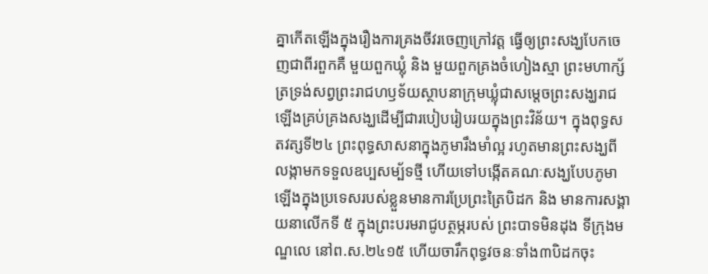គ្នាកើតឡើងក្នុងរឿងការគ្រងចីវរចេញក្រៅវត្ត ធ្វើឲ្យព្រះសង្ឃបែកចេញជាពីរពួកគឺ មួយពួកឃ្លុំ និង មួយពួកគ្រងចំហៀងស្មា ព្រះមហាក្ស័ត្រទ្រង់សព្វព្រះរាជហឫទ័យស្ថាបនាក្រុមឃ្លុំជាសមេ្តចព្រះសង្ឃរាជឡើងគ្រប់គ្រងសង្ឃដើម្បីជារបៀបរៀបរយក្នុងព្រះវិន័យ។ ក្នុងពុទ្ធសតវត្សទី២៤ ព្រះពុទ្ធសាសនាក្នុងភូមារឹងមាំល្អ រហូតមានព្រះសង្ឃពីលង្កាមកទទួលឧប្បសម្ប័ទថ្មី ហើយទៅបង្កើតគណៈសង្ឃបែបភូមាឡើងក្នុងប្រទេសរបស់ខ្លួនមានការប្រែព្រះត្រៃបិដក និង មានការសង្គាយនាលើកទី ៥ ក្នុងព្រះបរមរាជូបត្ថម្ភរបស់ ព្រះបាទមិនដុង ទីក្រុងមណ្ឌលេ នៅព.ស.២៤១៥ ហើយចារឹកពុទ្ធវចនៈទាំង៣បិដកចុះ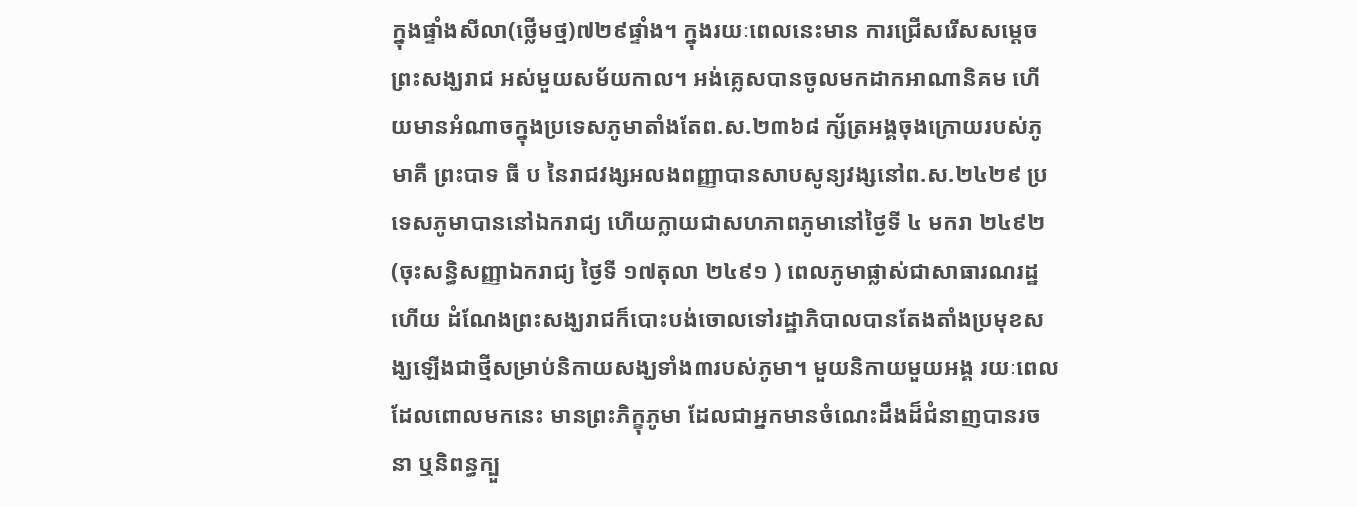ក្នុងផ្ទាំងសីលា(ថ្លើមថ្ម)៧២៩ផ្ទាំង។ ក្នុងរយៈពេលនេះមាន ការជ្រើសរើសសម្តេចព្រះសង្ឃរាជ អស់មួយសម័យកាល។ អង់គេ្លសបានចូលមកដាកអាណានិគម ហើយមានអំណាចក្នុងប្រទេសភូមាតាំងតែព.ស.២៣៦៨ ក្ស័ត្រអង្គចុងក្រោយរបស់ភូមាគឺ ព្រះបាទ ធី ប នៃរាជវង្សអលងពញ្ញាបានសាបសូន្យវង្សនៅព.ស.២៤២៩ ប្រទេសភូមាបាននៅឯករាជ្យ ហើយក្លាយជាសហភាពភូមានៅថ្ងៃទី ៤ មករា ២៤៩២ (ចុះសន្ធិសញ្ញាឯករាជ្យ ថ្ងៃទី ១៧តុលា ២៤៩១ ) ពេលភូមាផ្លាស់ជាសាធារណរដ្ឋហើយ ដំណែងព្រះសង្ឃរាជក៏បោះបង់ចោលទៅរដ្ឋាភិបាលបានតែងតាំងប្រមុខសង្ឃឡើងជាថ្មីសម្រាប់និកាយសង្ឃទាំង៣របស់ភូមា។ មួយនិកាយមួយអង្គ រយៈពេល ដែលពោលមកនេះ មានព្រះភិក្ខុភូមា ដែលជាអ្នកមានចំណេះដឹងដ៏ជំនាញបានរចនា ឬនិពន្ធក្បួ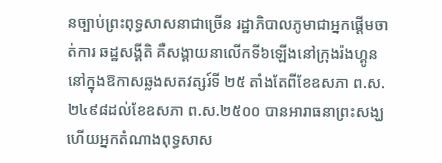នច្បាប់ព្រះពុទ្ធសាសនាជាច្រើន រដ្ឋាភិបាលភូមាជាអ្នកផ្តើមចាត់ការ ឆដ្ឋសង្គីតិ គឺសង្គាយនាលើកទី៦ឡើងនៅក្រុងរ៉ងហ្គូន នៅក្នុងឱកាសឆ្លងសតវត្សរ៍ទី ២៥ តាំងតែពីខែឧសភា ព.ស.២៤៩៨ដល់ខែឧសភា ព.ស.២៥០០ បានអារាធនាព្រះសង្ឃ ហើយអ្នកតំណាងពុទ្ធសាស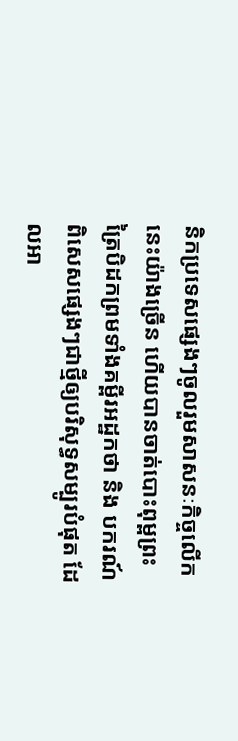និកប្រទេសផ្សេងៗចូលរួមសាសនៈកិច្ចលើកនេះយ៉ាងច្រើន ហើយបានចាត់បោះពុម្ពព្រះត្រៃបិដកព្រមទាំងគម្ពីរអដ្ឋកថា និង បករណ៍ពិសេសផ្សេងៗជាថ្មីឲ្យបរិសុទ្ធសម្បូរបំផុត ដែលអា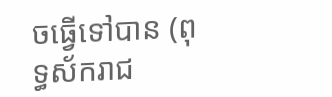ចធ្វើទៅបាន (ពុទ្ធស័ករាជ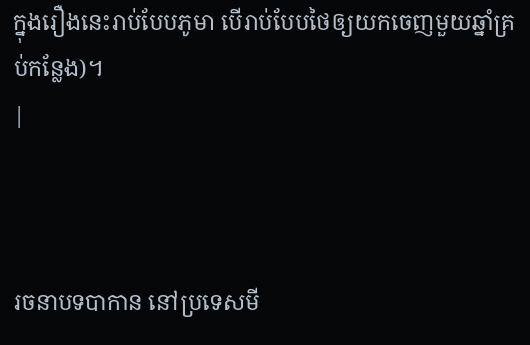ក្នុងរឿងនេះរាប់បែបភូមា បើរាប់បែបថៃឲ្យយកចេញមួយឆ្នាំគ្រប់កន្លែង)។
|



រចនាបទបាកាន នៅប្រទេសមី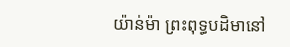យ៉ាន់ម៉ា ព្រះពុទ្ធបដិមានៅ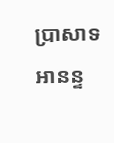ប្រាសាទអានន្ទ